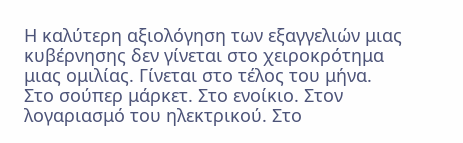Η καλύτερη αξιολόγηση των εξαγγελιών μιας κυβέρνησης δεν γίνεται στο χειροκρότημα μιας ομιλίας. Γίνεται στο τέλος του μήνα.
Στο σούπερ μάρκετ. Στο ενοίκιο. Στον λογαριασμό του ηλεκτρικού. Στο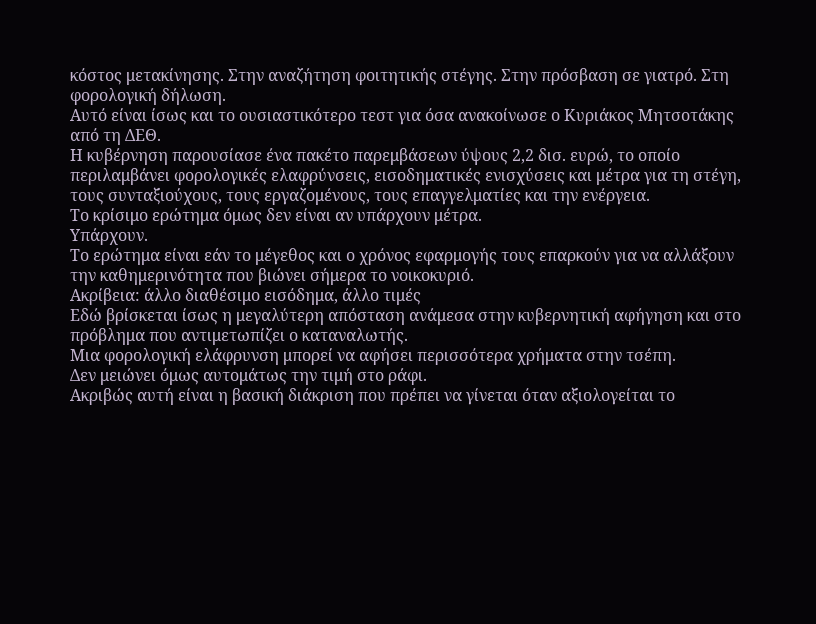κόστος μετακίνησης. Στην αναζήτηση φοιτητικής στέγης. Στην πρόσβαση σε γιατρό. Στη φορολογική δήλωση.
Αυτό είναι ίσως και το ουσιαστικότερο τεστ για όσα ανακοίνωσε ο Κυριάκος Μητσοτάκης από τη ΔΕΘ.
Η κυβέρνηση παρουσίασε ένα πακέτο παρεμβάσεων ύψους 2,2 δισ. ευρώ, το οποίο περιλαμβάνει φορολογικές ελαφρύνσεις, εισοδηματικές ενισχύσεις και μέτρα για τη στέγη, τους συνταξιούχους, τους εργαζομένους, τους επαγγελματίες και την ενέργεια.
Το κρίσιμο ερώτημα όμως δεν είναι αν υπάρχουν μέτρα.
Υπάρχουν.
Το ερώτημα είναι εάν το μέγεθος και ο χρόνος εφαρμογής τους επαρκούν για να αλλάξουν την καθημερινότητα που βιώνει σήμερα το νοικοκυριό.
Ακρίβεια: άλλο διαθέσιμο εισόδημα, άλλο τιμές
Εδώ βρίσκεται ίσως η μεγαλύτερη απόσταση ανάμεσα στην κυβερνητική αφήγηση και στο πρόβλημα που αντιμετωπίζει ο καταναλωτής.
Μια φορολογική ελάφρυνση μπορεί να αφήσει περισσότερα χρήματα στην τσέπη.
Δεν μειώνει όμως αυτομάτως την τιμή στο ράφι.
Ακριβώς αυτή είναι η βασική διάκριση που πρέπει να γίνεται όταν αξιολογείται το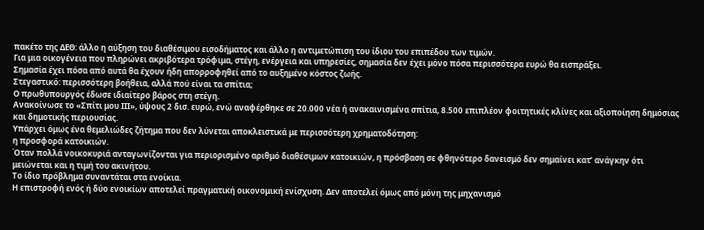πακέτο της ΔΕΘ: άλλο η αύξηση του διαθέσιμου εισοδήματος και άλλο η αντιμετώπιση του ίδιου του επιπέδου των τιμών.
Για μια οικογένεια που πληρώνει ακριβότερα τρόφιμα, στέγη, ενέργεια και υπηρεσίες, σημασία δεν έχει μόνο πόσα περισσότερα ευρώ θα εισπράξει.
Σημασία έχει πόσα από αυτά θα έχουν ήδη απορροφηθεί από το αυξημένο κόστος ζωής.
Στεγαστικό: περισσότερη βοήθεια, αλλά πού είναι τα σπίτια;
Ο πρωθυπουργός έδωσε ιδιαίτερο βάρος στη στέγη.
Ανακοίνωσε το «Σπίτι μου ΙΙΙ», ύψους 2 δισ. ευρώ, ενώ αναφέρθηκε σε 20.000 νέα ή ανακαινισμένα σπίτια, 8.500 επιπλέον φοιτητικές κλίνες και αξιοποίηση δημόσιας και δημοτικής περιουσίας.
Υπάρχει όμως ένα θεμελιώδες ζήτημα που δεν λύνεται αποκλειστικά με περισσότερη χρηματοδότηση:
η προσφορά κατοικιών.
Όταν πολλά νοικοκυριά ανταγωνίζονται για περιορισμένο αριθμό διαθέσιμων κατοικιών, η πρόσβαση σε φθηνότερο δανεισμό δεν σημαίνει κατ’ ανάγκην ότι μειώνεται και η τιμή του ακινήτου.
Το ίδιο πρόβλημα συναντάται στα ενοίκια.
Η επιστροφή ενός ή δύο ενοικίων αποτελεί πραγματική οικονομική ενίσχυση. Δεν αποτελεί όμως από μόνη της μηχανισμό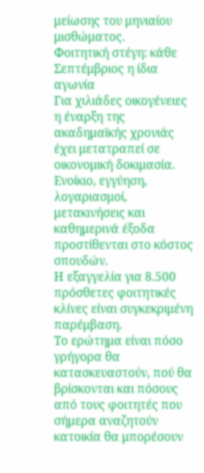μείωσης του μηνιαίου μισθώματος.
Φοιτητική στέγη: κάθε Σεπτέμβριος η ίδια αγωνία
Για χιλιάδες οικογένειες η έναρξη της ακαδημαϊκής χρονιάς έχει μετατραπεί σε οικονομική δοκιμασία.
Ενοίκιο, εγγύηση, λογαριασμοί, μετακινήσεις και καθημερινά έξοδα προστίθενται στο κόστος σπουδών.
Η εξαγγελία για 8.500 πρόσθετες φοιτητικές κλίνες είναι συγκεκριμένη παρέμβαση.
Το ερώτημα είναι πόσο γρήγορα θα κατασκευαστούν, πού θα βρίσκονται και πόσους από τους φοιτητές που σήμερα αναζητούν κατοικία θα μπορέσουν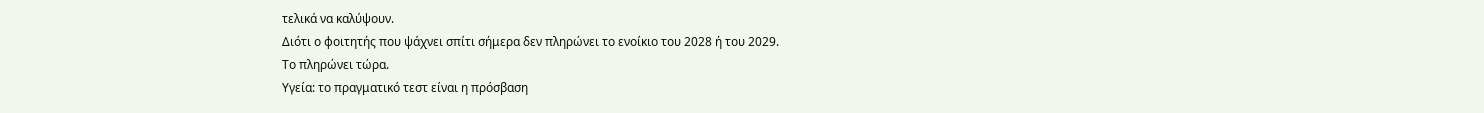τελικά να καλύψουν.
Διότι ο φοιτητής που ψάχνει σπίτι σήμερα δεν πληρώνει το ενοίκιο του 2028 ή του 2029.
Το πληρώνει τώρα.
Υγεία: το πραγματικό τεστ είναι η πρόσβαση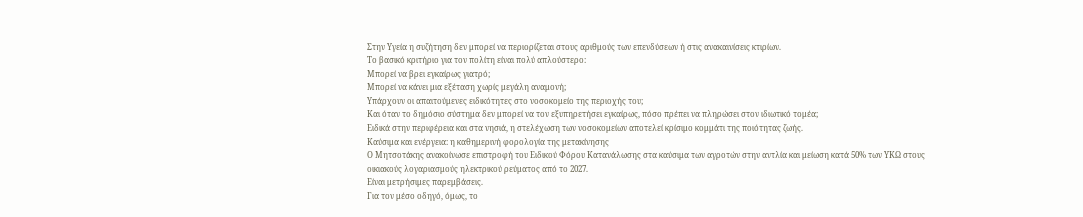Στην Υγεία η συζήτηση δεν μπορεί να περιορίζεται στους αριθμούς των επενδύσεων ή στις ανακαινίσεις κτιρίων.
Το βασικό κριτήριο για τον πολίτη είναι πολύ απλούστερο:
Μπορεί να βρει εγκαίρως γιατρό;
Μπορεί να κάνει μια εξέταση χωρίς μεγάλη αναμονή;
Υπάρχουν οι απαιτούμενες ειδικότητες στο νοσοκομείο της περιοχής του;
Και όταν το δημόσιο σύστημα δεν μπορεί να τον εξυπηρετήσει εγκαίρως, πόσο πρέπει να πληρώσει στον ιδιωτικό τομέα;
Ειδικά στην περιφέρεια και στα νησιά, η στελέχωση των νοσοκομείων αποτελεί κρίσιμο κομμάτι της ποιότητας ζωής.
Καύσιμα και ενέργεια: η καθημερινή φορολογία της μετακίνησης
Ο Μητσοτάκης ανακοίνωσε επιστροφή του Ειδικού Φόρου Κατανάλωσης στα καύσιμα των αγροτών στην αντλία και μείωση κατά 50% των ΥΚΩ στους οικιακούς λογαριασμούς ηλεκτρικού ρεύματος από το 2027.
Είναι μετρήσιμες παρεμβάσεις.
Για τον μέσο οδηγό, όμως, το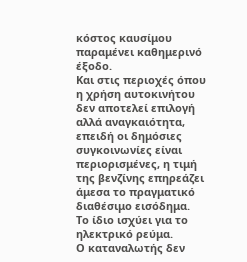κόστος καυσίμου παραμένει καθημερινό έξοδο.
Και στις περιοχές όπου η χρήση αυτοκινήτου δεν αποτελεί επιλογή αλλά αναγκαιότητα, επειδή οι δημόσιες συγκοινωνίες είναι περιορισμένες, η τιμή της βενζίνης επηρεάζει άμεσα το πραγματικό διαθέσιμο εισόδημα.
Το ίδιο ισχύει για το ηλεκτρικό ρεύμα.
Ο καταναλωτής δεν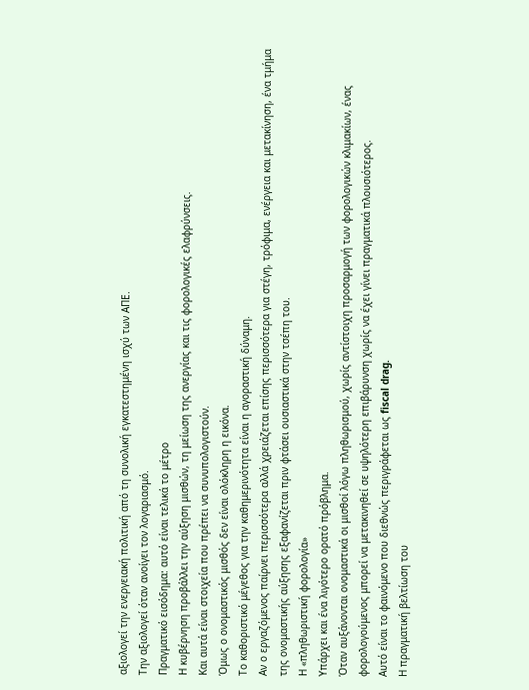αξιολογεί την ενεργειακή πολιτική από τη συνολική εγκατεστημένη ισχύ των ΑΠΕ.
Την αξιολογεί όταν ανοίγει τον λογαριασμό.
Πραγματικό εισόδημα: αυτό είναι τελικά το μέτρο
Η κυβέρνηση προβάλλει την αύξηση μισθών, τη μείωση της ανεργίας και τις φορολογικές ελαφρύνσεις.
Και αυτά είναι στοιχεία που πρέπει να συνυπολογιστούν.
Όμως ο ονομαστικός μισθός δεν είναι ολόκληρη η εικόνα.
Το καθοριστικό μέγεθος για την καθημερινότητα είναι η αγοραστική δύναμη.
Αν ο εργαζόμενος παίρνει περισσότερα αλλά χρειάζεται επίσης περισσότερα για στέγη, τρόφιμα, ενέργεια και μετακίνηση, ένα τμήμα της ονομαστικής αύξησης εξαφανίζεται πριν φτάσει ουσιαστικά στην τσέπη του.
Η «πληθωριστική φορολογία»
Υπάρχει και ένα λιγότερο ορατό πρόβλημα.
Όταν αυξάνονται ονομαστικά οι μισθοί λόγω πληθωρισμού, χωρίς αντίστοιχη προσαρμογή των φορολογικών κλιμακίων, ένας φορολογούμενος μπορεί να μετακινηθεί σε υψηλότερη επιβάρυνση χωρίς να έχει γίνει πραγματικά πλουσιότερος.
Αυτό είναι το φαινόμενο που διεθνώς περιγράφεται ως fiscal drag.
Η πραγματική βελτίωση του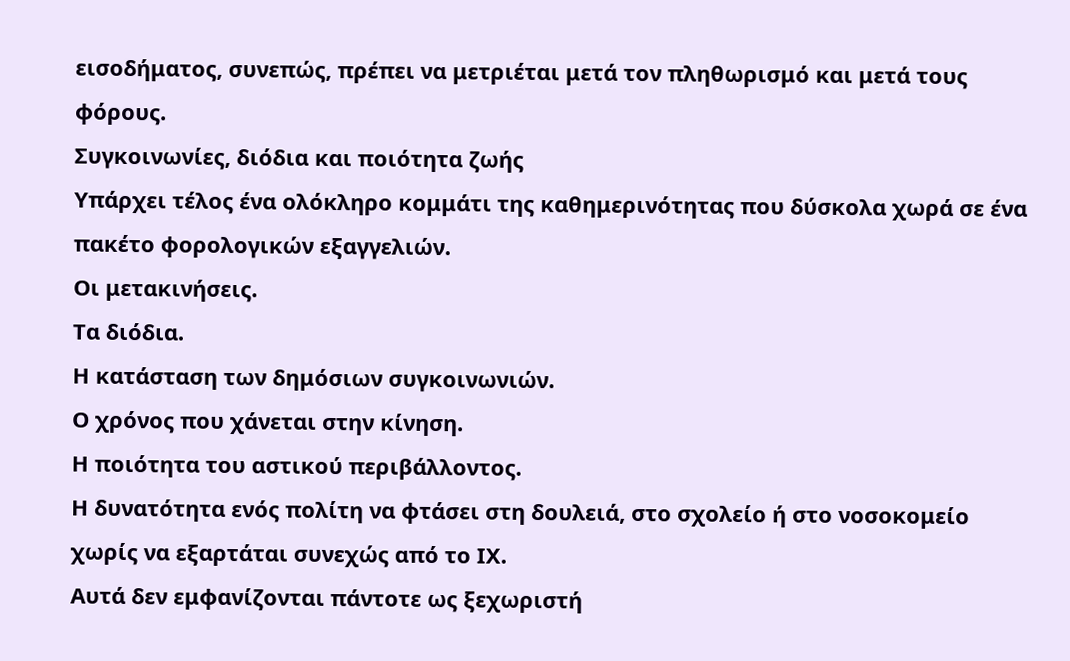εισοδήματος, συνεπώς, πρέπει να μετριέται μετά τον πληθωρισμό και μετά τους φόρους.
Συγκοινωνίες, διόδια και ποιότητα ζωής
Υπάρχει τέλος ένα ολόκληρο κομμάτι της καθημερινότητας που δύσκολα χωρά σε ένα πακέτο φορολογικών εξαγγελιών.
Οι μετακινήσεις.
Τα διόδια.
Η κατάσταση των δημόσιων συγκοινωνιών.
Ο χρόνος που χάνεται στην κίνηση.
Η ποιότητα του αστικού περιβάλλοντος.
Η δυνατότητα ενός πολίτη να φτάσει στη δουλειά, στο σχολείο ή στο νοσοκομείο χωρίς να εξαρτάται συνεχώς από το ΙΧ.
Αυτά δεν εμφανίζονται πάντοτε ως ξεχωριστή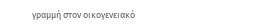γραμμή στον οικογενειακό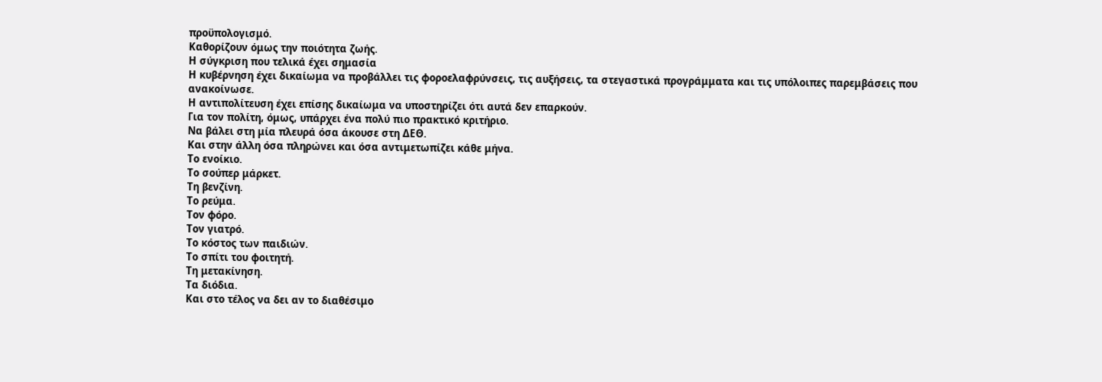προϋπολογισμό.
Καθορίζουν όμως την ποιότητα ζωής.
Η σύγκριση που τελικά έχει σημασία
Η κυβέρνηση έχει δικαίωμα να προβάλλει τις φοροελαφρύνσεις, τις αυξήσεις, τα στεγαστικά προγράμματα και τις υπόλοιπες παρεμβάσεις που ανακοίνωσε.
Η αντιπολίτευση έχει επίσης δικαίωμα να υποστηρίζει ότι αυτά δεν επαρκούν.
Για τον πολίτη, όμως, υπάρχει ένα πολύ πιο πρακτικό κριτήριο.
Να βάλει στη μία πλευρά όσα άκουσε στη ΔΕΘ.
Και στην άλλη όσα πληρώνει και όσα αντιμετωπίζει κάθε μήνα.
Το ενοίκιο.
Το σούπερ μάρκετ.
Τη βενζίνη.
Το ρεύμα.
Τον φόρο.
Τον γιατρό.
Το κόστος των παιδιών.
Το σπίτι του φοιτητή.
Τη μετακίνηση.
Τα διόδια.
Και στο τέλος να δει αν το διαθέσιμο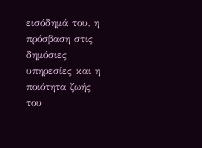εισόδημά του, η πρόσβαση στις δημόσιες υπηρεσίες και η ποιότητα ζωής του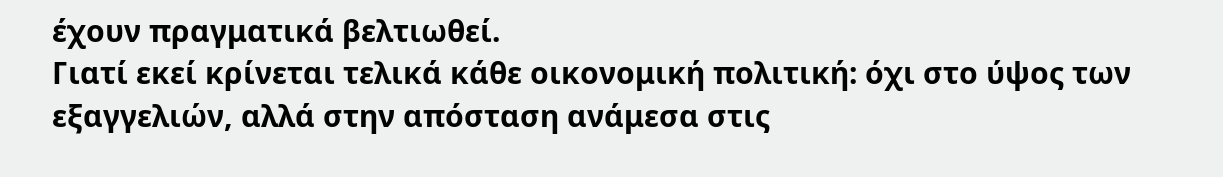έχουν πραγματικά βελτιωθεί.
Γιατί εκεί κρίνεται τελικά κάθε οικονομική πολιτική: όχι στο ύψος των εξαγγελιών, αλλά στην απόσταση ανάμεσα στις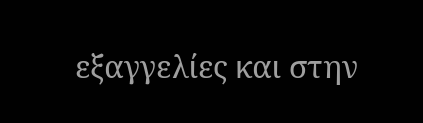εξαγγελίες και στην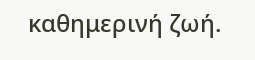καθημερινή ζωή.